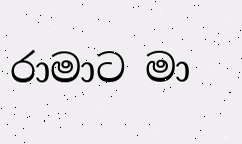රාමාට මා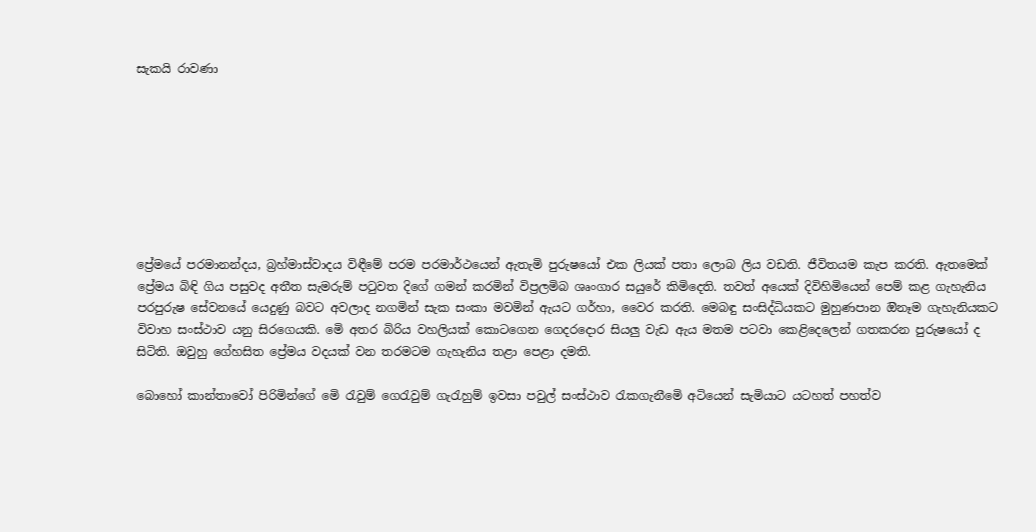සැකයි රාවණා








ප්‍රේමයේ පරමානන්දය, බ්‍රහ්මාස්වාදය විඳීමේ පරම පරමාර්ථයෙන් ඇතැමි පුරුෂයෝ එක ලියක් පතා ලොබ ලිය වඩති. ජීවිතයම කැප කරති. ඇතමෙක් ප්‍රේමය බිඳි ගිය පසුවද අතීත සැමරුම් පටුවත දිගේ ගමන් කරමින් විප්‍රලමිබ ශෘංගාර සයුරේ කිමිදෙති. තවත් අයෙක් දිවිහිමියෙන් පෙම් කළ ගැහැනිය පරපුරුෂ සේවනයේ යෙදුණු බවට අවලාද නගමින් සැක සංකා මවමින් ඇයට ගර්හා, වෛර කරති. මෙබඳු සංසිද්ධියකට මුහුණපාන ඔිනෑම ගැහැනියකට විවාහ සංස්ථාව යනු සිරගෙයකි. මෙි අතර බිරිය වහලියක් කොටගෙන ගෙදරදොර සියලු වැඩ ඇය මතම පටවා කෙළිදෙලෙන් ගතකරන පුරුෂයෝ ද සිටිති. ඔවුහු ගේහසිත ප්‍රේමය වදයක් වන තරමටම ගැහැනිය තළා පෙළා දමති.

බොහෝ කාන්තාවෝ පිරිමින්ගේ මෙි රැවුම් ගෙරැවුම් ගැරැහුම් ඉවසා පවුල් සංස්ථාව රැකගැනීමෙි අටියෙන් සැමියාට යටහත් පහත්ව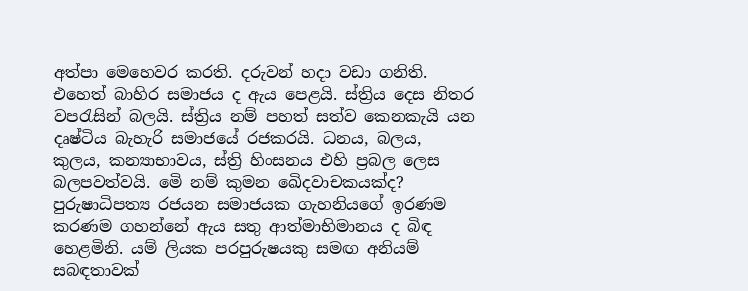අත්පා මෙහෙවර කරති. දරුවන් හදා වඩා ගනිති. එහෙත් බාහිර සමාජය ද ඇය පෙළයි. ස්ත්‍රිය දෙස නිතර වපරැසින් බලයි. ස්ත්‍රිය නම් පහත් සත්ව කෙනකැයි යන දෘෂ්ටිය බැහැරි සමාජයේ රජකරයි. ධනය, බලය, කුලය, කන්‍යාභාවය, ස්ත්‍රි හිංසනය එහි ප්‍රබල ලෙස බලපවත්වයි. මෙි නම් කුමන ඛෙිදවාචකයක්ද? පුරුෂාධිපත්‍ය රජයන සමාජයක ගැහනියගේ ඉරණම කරණම ගහන්නේ ඇය සතු ආත්මාභිමානය ද බිඳ හෙළමිනි. යම් ලියක පරපුරුෂයකු සමඟ අනියම් සබඳතාවක්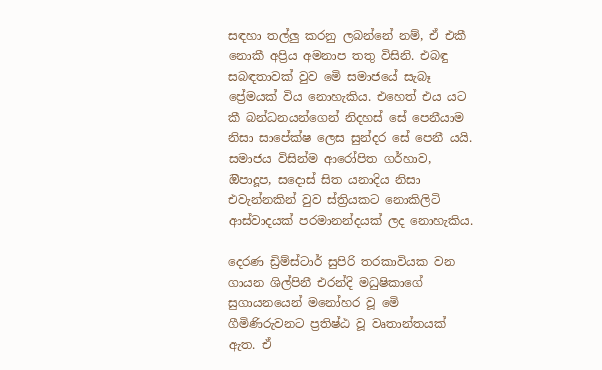සඳහා තල්ලු කරනු ලබන්නේ නම්, ඒ එකී නොකී අප්‍රිය අමනාප තතු විසිනි. එබඳු සබඳතාවක් වුව මෙි සමාජයේ සැබෑ ප්‍රේමයක් විය නොහැකිය. එහෙත් එය යට කී බන්ධනයන්ගෙන් නිදහස් සේ පෙනීයාම නිසා සාපේක්ෂ ලෙස සුන්දර සේ පෙනී යයි. සමාජය විසින්ම ආරෝපිත ගර්හාව, ඔිපාදූප, සදොස් සිත යනාදිය නිසා එවැන්නකින් වුව ස්ත්‍රියකට නොකිලිටි ආස්වාදයක් පරමානන්දයක් ලද නොහැකිය.

දෙරණ ඩ්‍රිම්ස්ටාර් සුපිරි තරකාවියක වන ගායන ශිල්පිනී එරන්දි මධුෂිකාගේ සුගායනයෙන් මනෝහර වූ මෙි ගීමිණිරුවනට ප්‍රතිෂ්ඨ වූ වෘතාන්තයක් ඇත. ඒ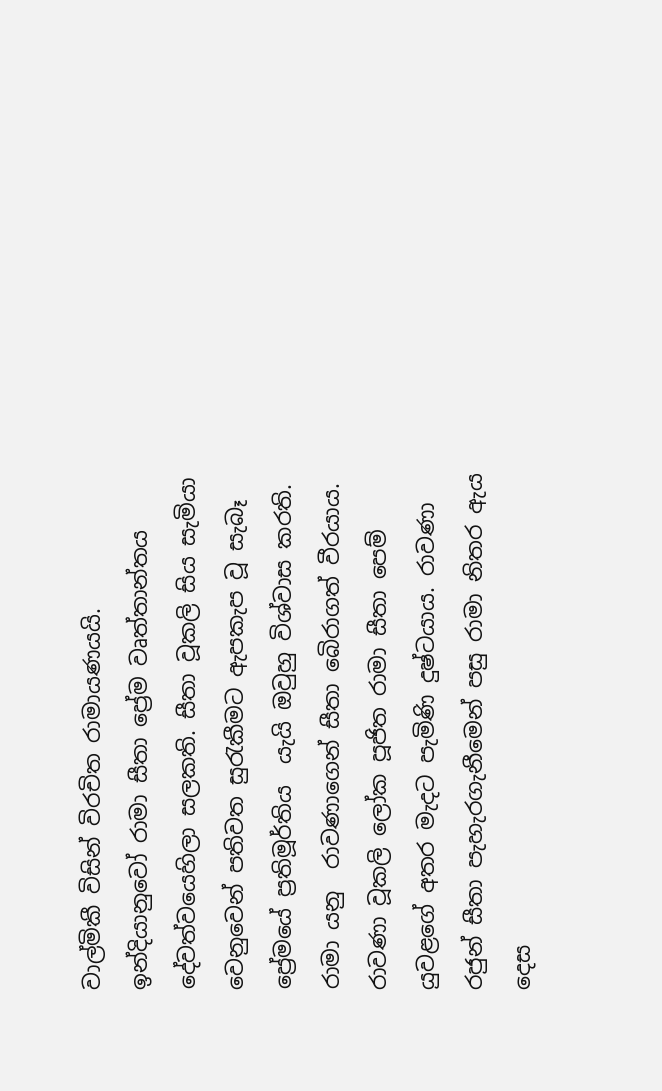වාල්මිකී විසින් විරචිත රාමායණයයි. ඉන්දියානුවෝ රාමා සීතා ප්‍රේම වෘත්තාන්තය දේවත්වයෙහිලා සලකති. සීතා වූකලි සිය සැමියා වෙනුවෙන් පතිවත සුරැකීමට ඇපකැප වූ සැබෑ ප්‍රේමයේ ප්‍රතිමූර්තිය  යැයි ඔවුහු විශ්වාස කරති. රාමා යනු  රාවණාගෙන් සීතා බෙිරාගත් වීරයාය. රාවණා වූකලි ලෝක පූජිත රාමා සීතා පෙම් යුවළගේ අතර මැදට පැමිණි දුෂ්ටයාය. රාවණා රජුන් සීතා පැහැරගැනීමෙන් පසු රාමා නිතර ඇය දෙස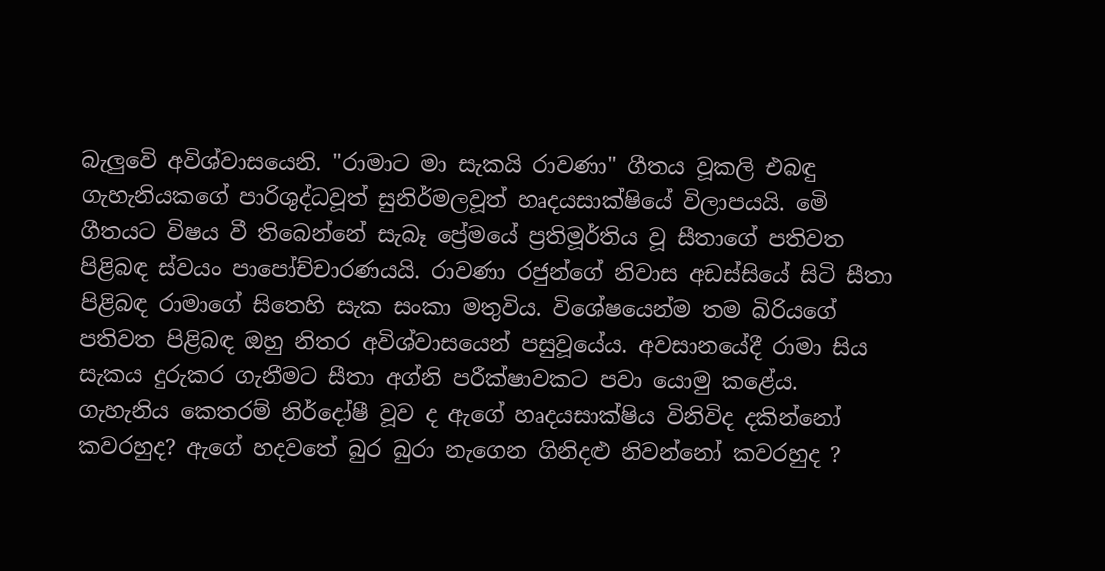බැලුවෙි අවිශ්වාසයෙනි. "රාමාට මා සැකයි රාවණා" ගීතය වූකලි එබඳු ගැහැනියකගේ පාරිශුද්ධවූත් සුනිර්මලවූත් හෘදයසාක්ෂියේ විලාපයයි. මෙි ගීතයට විෂය වී තිබෙන්නේ සැබෑ ප්‍රේමයේ ප්‍රතිමූර්තිය වූ සීතාගේ පතිවත පිළිබඳ ස්වයං පාපෝච්චාරණයයි. රාවණා රජුන්ගේ නිවාස අඩස්සියේ සිටි සීතා පිළිබඳ රාමාගේ සිතෙහි සැක සංකා මතුවිය. විශේෂයෙන්ම තම බිරියගේ පතිවත පිළිබඳ ඔහු නිතර අවිශ්වාසයෙන් පසුවූයේය. අවසානයේදී රාමා සිය සැකය දුරුකර ගැනීමට සීතා අග්නි පරීක්ෂාවකට පවා යොමු කළේය. ගැහැනිය කෙතරම් නිර්දෝෂී වූව ද ඇගේ හෘදයසාක්ෂිය විනිවිද දකින්නෝ කවරහුද? ඇගේ හදවතේ බුර බුරා නැගෙන ගිනිදළු නිවන්නෝ කවරහුද ?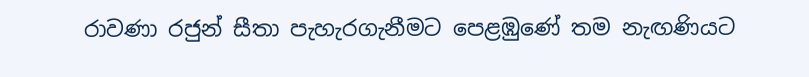රාවණා රජුන් සීතා පැහැරගැනීමට පෙළඹුණේ තම නැඟණියට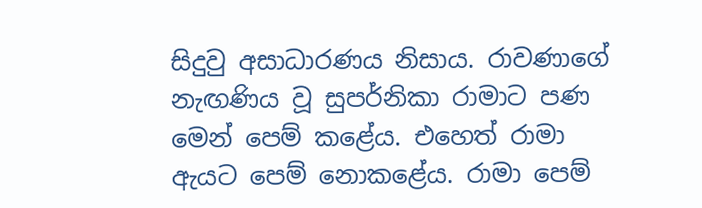සිදුවු අසාධාරණය නිසාය. රාවණාගේ නැඟණිය වූ සුපර්නිකා රාමාට පණ මෙන් පෙම් කළේය. එහෙත් රාමා ඇයට පෙම් නොකළේය. රාමා පෙම්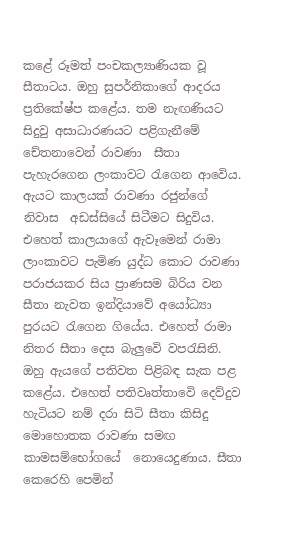කළේ රූමත් පංචකල්‍යාණියක වූ සීතාටය. ඔහු සුපර්නිකාගේ ආදරය ප්‍රතිකේෂ්ප කළේය. තම නැඟණියට සිදුවු අසාධාරණයට පළිගැනීමේ චේතනාවෙන් රාවණා  සීතා පැහැරගෙන ලංකාවට රැගෙන ආවෙිය. ඇයට කාලයක් රාවණා රජුන්ගේ නිවාස  අඩස්සියේ සිටීමට සිදුවිය. එහෙත් කාලයාගේ ඇවෑමෙන් රාමා ලාංකාවට පැමිණ යුද්ධ කොට රාවණා පරාජයකර සිය ප්‍රාණසම බිරිය වන සීතා නැවත ඉන්දියාවේ අයෝධ්‍යා පුරයට රැගෙන ගියේය. එහෙත් රාමා නිතර සීතා දෙස බැලුවෙි වපරැසිනි. ඔහු ඇයගේ පතිවත පිළිබඳ සැක පළ කළේය. එහෙත් පතිවෘත්තාවෙි දෙව්දුව හැටියට නම් දරා සිටි සීතා කිසිදු මොහොතක රාවණා සමඟ කාමසම්භෝගයේ  නොයෙදුණාය. සීතා කෙරෙහි පෙමින්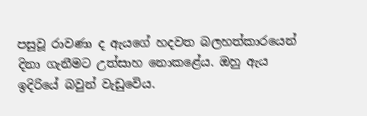පසුවූ රාවණා ද ඇයගේ හදවත බලහත්කාරයෙන් දිනා ගැනීමට උත්සාහ නොකළේය. ඔහු ඇය ඉදිරියේ බවුන් වැඩුවෙිය.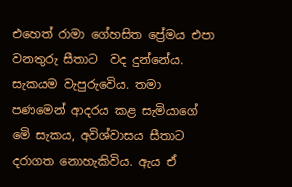එහෙත් රාමා ගේහසිත ප්‍රේමය එපා වනතුරු සීතාට  වද දුන්නේය. සැකයම වැපුරුවෙිය. තමා පණමෙන් ආදරය කළ සැමියාගේ මෙි සැකය, අවිශ්වාසය සීතාට දරාගත නොහැකිවිය. ඇය ඒ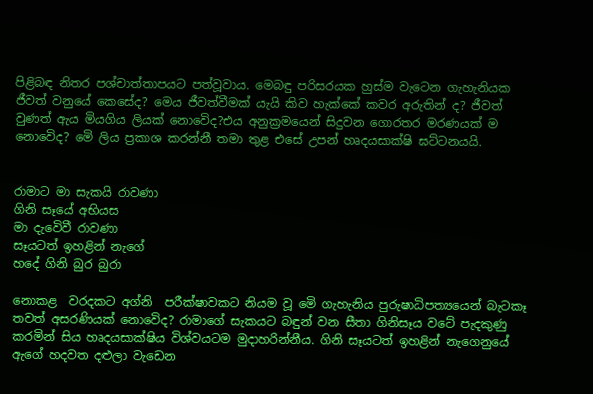පිළිබඳ නිතර පශ්චාත්තාපයට පත්වූවාය. මෙබඳු පරිසරයක හුස්ම වැටෙන ගැහැනියක ජීවත් වනුයේ කෙසේද? මෙය ජීවත්වීමක් යැයි කිව හැක්කේ කවර අරුතින් ද? ජීවත් වුණත් ඇය මියගිය ලියක් නොවෙිද?එය අනුක්‍රමයෙන් සිදුවන ගොරතර මරණයක් ම නොවෙිද? මෙි ලිය ප්‍රකාශ කරන්නී තමා තුළ එසේ උපන් හෘදයසාක්ෂි ඝට්ටනයයි.


රාමාට මා සැකයි රාවණා
ගිනි සෑයේ අභියස
මා දැවෙිවී රාවණා
සෑයටත් ඉහළින් නැගේ
හදේ ගිනි බුර බුරා

නොකළ  වරදකට අග්නි  පරීක්ෂාවකට නියම වූ මෙි ගැහැනිය පුරුෂාධිපත්‍යයෙන් බැටකෑ තවත් අසරණියක් නොවෙිද? රාමාගේ සැකයට බඳුන් වන සීතා ගිනිසෑය වටේ පැදකුණු කරමින් සිය හෘදයසාක්ෂිය විශ්වයටම මුදාහරින්නීය. ගිනි සෑයටත් ඉහළින් නැගෙනුයේ ඇගේ හදවත දළුලා වැඩෙන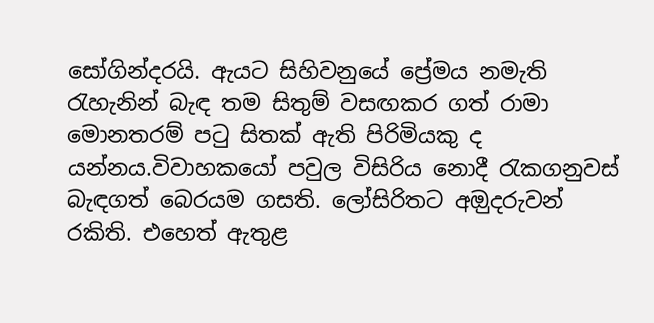සෝගින්දරයි. ඇයට සිහිවනුයේ ප්‍රේමය නමැති රැහැනින් බැඳ තම සිතුම් වසඟකර ගත් රාමා මොනතරම් පටු සිතක් ඇති පිරිමියකු ද යන්නය.විවාහකයෝ පවුල විසිරිය නොදී රැකගනුවස් බැඳගත් බෙරයම ගසති. ලෝසිරිතට අඔුදරුවන් රකිති. එහෙත් ඇතුළ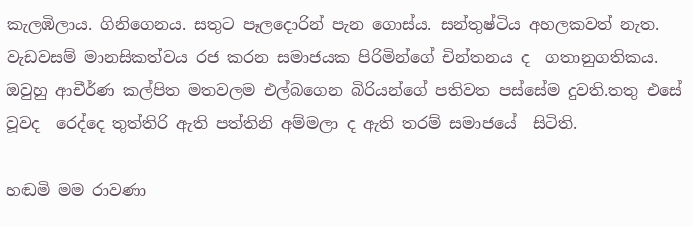කැලඹිලාය. ගිනිගෙනය. සතුට පෑලදොරින් පැන ගොස්ය. සන්තුෂ්ටිය අහලකවත් නැත. වැඩවසම් මානසිකත්වය රජ කරන සමාජයක පිරිමින්ගේ චින්තනය ද  ගතානුගතිකය. ඔවුහු ආචීර්ණ කල්පිත මතවලම එල්බගෙන බිරියන්ගේ පතිවත පස්සේම දුවති.තතු එසේ වූවද  රෙද්දෙ තුත්තිරි ඇති පත්තිනි අම්මලා ද ඇති තරම් සමාජයේ  සිටිති.

හඬමි මම රාවණා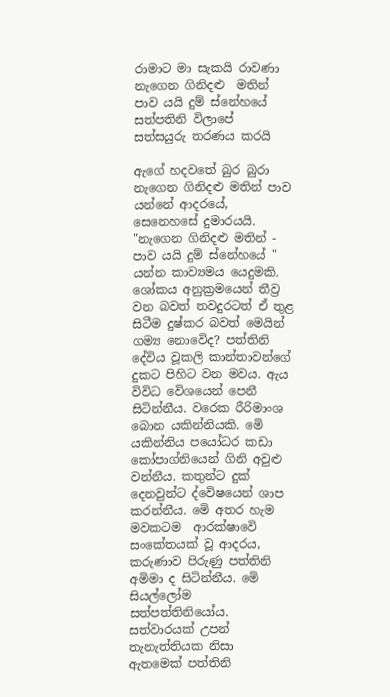රාමාට මා සැකයි රාවණා
නැගෙන ගිනිදළු  මතින්
පාව යයි දුම් ස්නේහයේ
සත්පතිනි විලාපේ
සත්සයුරු තරණය කරයි

ඇගේ හදවතේ බුර බුරා නැගෙන ගිනිදළු මතින් පාව යන්නේ ආදරයේ, සෙනෙහසේ දුමාරයයි. "නැගෙන ගිනිදළු මතින් - පාව යයි දුම් ස්නේහයේ " යන්න කාව්‍යමය යෙදුමකි. ශෝකය අනුක්‍රමයෙන් තීව්‍ර වන බවත් තවදුරටත් ඒ තුළ සිටීම දුෂ්කර බවත් මෙයින් ගම්‍ය නොවෙිද? පත්තිනි දේවිය වූකලි කාන්තාවන්ගේ දුකට පිහිට වන මවය. ඇය විවිධ වෙිශයෙන් පෙනී සිටින්නීය. වරෙක රීරිමාංශ බොන යකින්නියකි. මෙි යකින්නිය පයෝධර කඩා කෝපාග්නියෙන් ගිනි අවුළු වන්නීය. කතුන්ට දුක් දෙනවුන්ට ද්වෙිෂයෙන් ශාප කරන්නීය. මෙි අතර හැම මවකටම  ආරක්ෂාවෙි සංකේතයක් වූ ආදරය, කරුණාව පිරුණු පත්තිනි අමිමා ද සිටින්නීය. මෙි සියල්ලෝම සත්පත්තිනියෝය. සත්වාරයක් උපන් තැනැත්තියක නිසා ඇතමෙක් පත්තිනි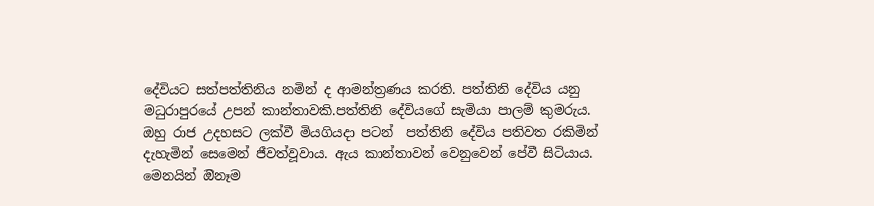දේවියට සත්පත්තිනිය නමින් ද ආමන්ත්‍රණය කරති. පත්තිනි දේවිය යනු මධුරාපුරයේ උපන් කාන්තාවකි.පත්තිනි දේවියගේ සැමියා පාලම් කුමරුය. ඔහු රාජ උදහසට ලක්වී මියගියදා පටන්  පත්තිනි දේවිය පතිවත රකිමින් දැහැමින් සෙමෙන් ජීවත්වූවාය. ඇය කාන්තාවන් වෙනුවෙන් පේවී සිටියාය. මෙනයින් ඔිනෑම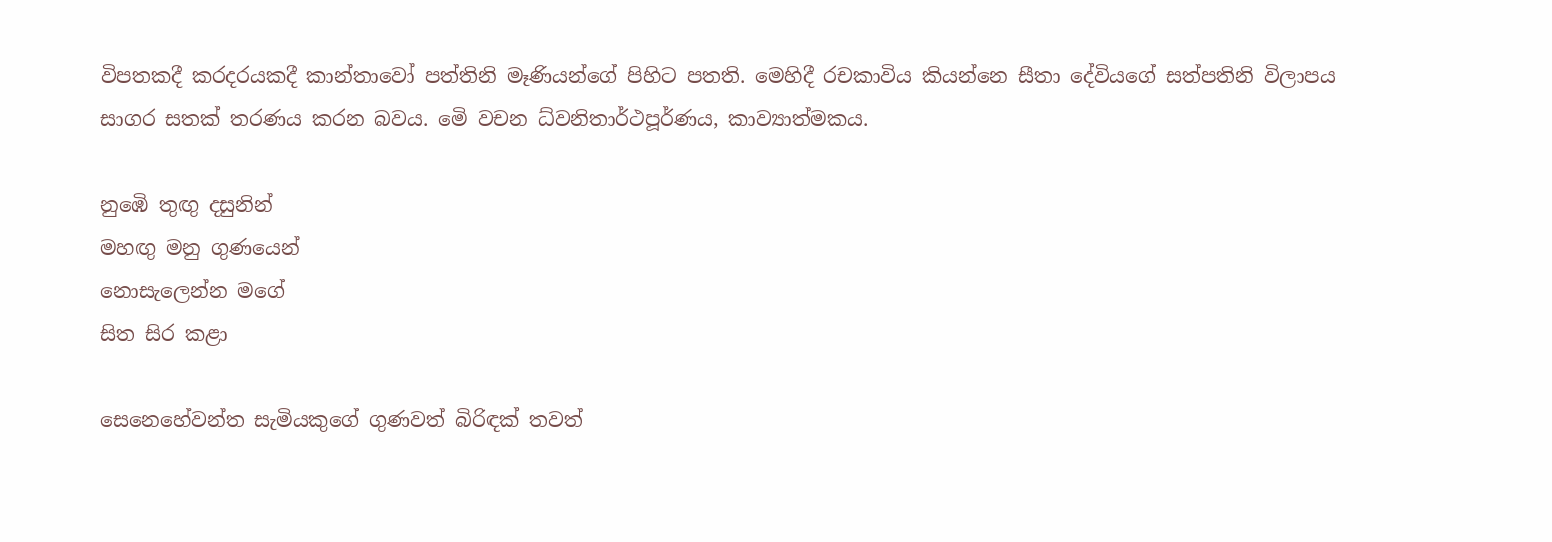විපතකදී කරදරයකදී කාන්තාවෝ පත්තිනි මෑණියන්ගේ පිහිට පතති. මෙහිදී රචකාවිය කියන්නෙ සීතා දේවියගේ සත්පතිනි විලාපය සාගර සතක් තරණය කරන බවය. මෙි වචන ධ්වනිතාර්ථපූර්ණය, කාව්‍යාත්මකය.

නුඹෙි තුඟු දසුනින්
මහඟු මනු ගුණයෙන්
නොසැලෙන්න මගේ
සිත සිර කළා

සෙනෙහේවන්ත සැමියකුගේ ගුණවත් බිරිඳක් තවත්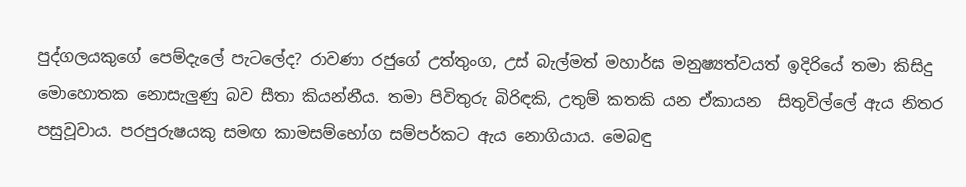පුද්ගලයකුගේ පෙම්දැලේ පැටලේද? රාවණා රජුගේ උත්තුංග, උස් බැල්මත් මහාර්ඝ මනුෂ්‍යත්වයත් ඉදිරියේ තමා කිසිදු මොහොතක නොසැලුණු බව සීතා කියන්නීය. තමා පිවිතුරු බිරිඳකි, උතුම් කතකි යන ඒකායන  සිතුවිල්ලේ ඇය නිතර පසුවූවාය. පරපුරුෂයකු සමඟ කාමසම්භෝග සම්පර්කට ඇය නොගියාය. මෙබඳු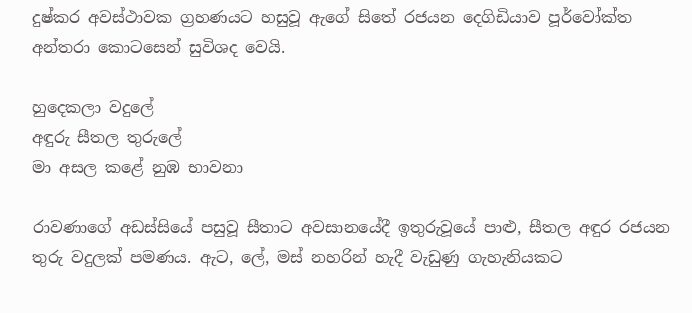දුෂ්කර අවස්ථාවක ග්‍රහණයට හසුවූ ඇගේ සිතේ රජයන දෙගිඩියාව පූර්වෝක්ත අන්තරා කොටසෙන් සුවිශද වෙයි.

හුදෙකලා වදුලේ
අඳුරු සීතල තුරුලේ
මා අසල කළේ නුඹ භාවනා

රාවණාගේ අඩස්සියේ පසුවූ සීතාට අවසානයේදී ඉතුරුවූයේ පාළු, සීතල අඳුර රජයන තුරු වදුලක් පමණය. ඇට, ලේ, මස් නහරින් හැදී වැඩුණු ගැහැනියකට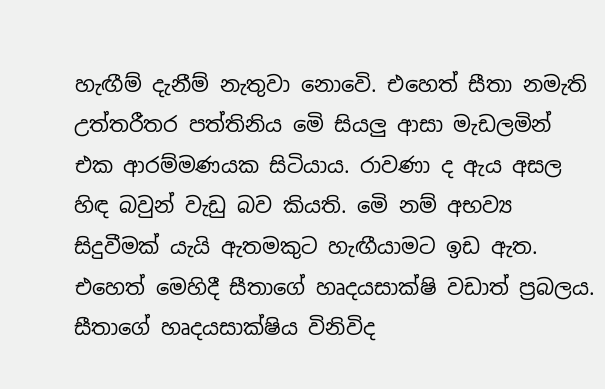හැඟීම් දැනීම් නැතුවා නොවෙි. එහෙත් සීතා නමැති උත්තරීතර පත්තිනිය මෙි සියලු ආසා මැඩලමින් එක ආරම්මණයක සිටියාය. රාවණා ද ඇය අසල හිඳ බවුන් වැඩු බව කියති. මෙි නම් අභව්‍ය සිදුවීමක් යැයි ඇතමකුට හැඟීයාමට ඉඩ ඇත. එහෙත් මෙහිදී සීතාගේ හෘදයසාක්ෂි වඩාත් ප්‍රබලය. සීතාගේ හෘදයසාක්ෂිය විනිවිද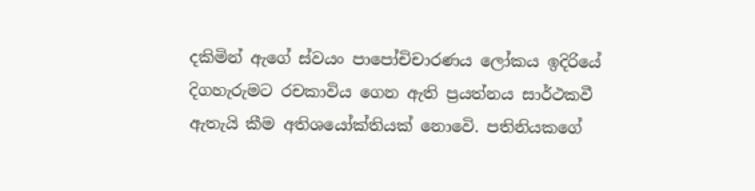දකිමින් ඇගේ ස්වයං පාපෝචිචාරණය ලෝකය ඉදිරියේ දිගහැරුමට රචකාවිය ගෙන ඇති ප්‍රයත්නය සාර්ථකවී ඇතැයි කීම අතිශයෝක්තියක් නොවෙි. පතිනියකගේ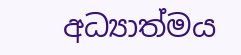අධ්‍යාත්මය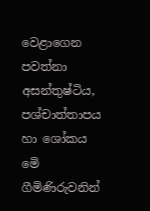වෙළාගෙන පවත්නා අසන්තුෂ්ටිය, පශ්චාත්තාපය හා ශෝකය මෙි ගීමිණිරුවනින්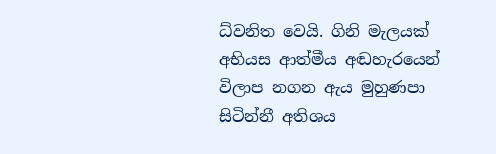ධ්වනිත වෙයි. ගිනි මැලයක් අභියස ආත්මීය අඬහැරයෙන් විලාප නගන ඇය මුහුණපා සිටින්නී අතිශය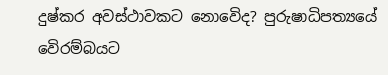දුෂ්කර අවස්ථාවකට නොවෙිද? පුරුෂාධිපත්‍යයේ වෙිරම්බයට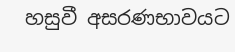හසුවී අසරණභාවයට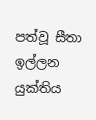පත්වූ සීතා ඉල්ලන යුක්තිය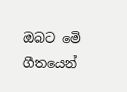ඔබට මෙි ගීතයෙන්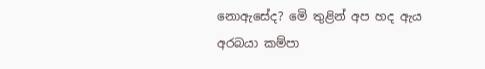නොඇසේද? මෙි තුළින් අප හද ඇය අරබයා කම්පා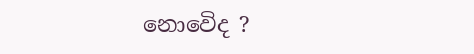නොවෙිද ?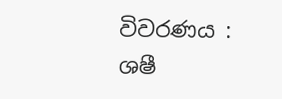විවරණය : ශෂී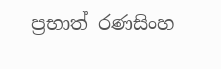ප්‍රභාත් රණසිංහ